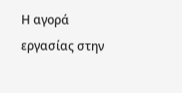Η αγορά εργασίας στην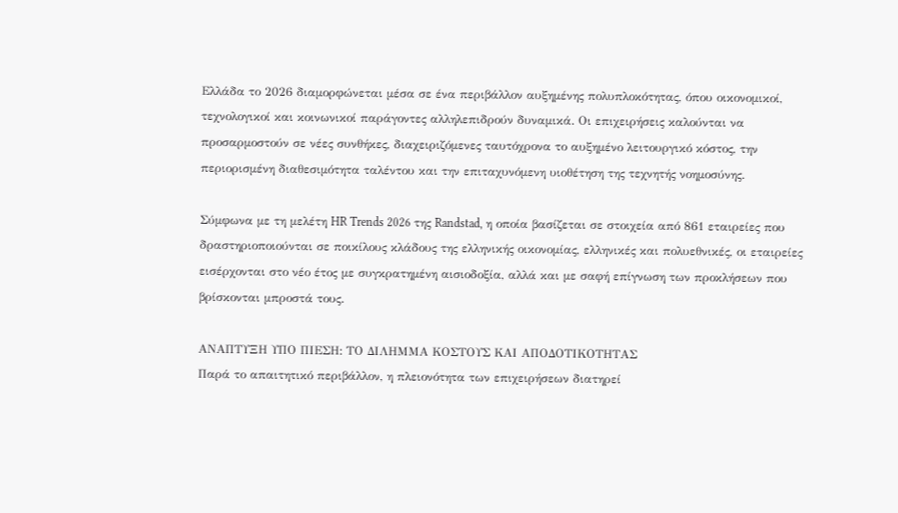Ελλάδα το 2026 διαμορφώνεται μέσα σε ένα περιβάλλον αυξημένης πολυπλοκότητας, όπου οικονομικοί, τεχνολογικοί και κοινωνικοί παράγοντες αλληλεπιδρούν δυναμικά. Οι επιχειρήσεις καλούνται να προσαρμοστούν σε νέες συνθήκες, διαχειριζόμενες ταυτόχρονα το αυξημένο λειτουργικό κόστος, την περιορισμένη διαθεσιμότητα ταλέντου και την επιταχυνόμενη υιοθέτηση της τεχνητής νοημοσύνης.

Σύμφωνα με τη μελέτη HR Trends 2026 της Randstad, η οποία βασίζεται σε στοιχεία από 861 εταιρείες που δραστηριοποιούνται σε ποικίλους κλάδους της ελληνικής οικονομίας, ελληνικές και πολυεθνικές, οι εταιρείες εισέρχονται στο νέο έτος με συγκρατημένη αισιοδοξία, αλλά και με σαφή επίγνωση των προκλήσεων που βρίσκονται μπροστά τους.

ΑΝΑΠΤΥΞΗ ΥΠΟ ΠΙΕΣΗ: ΤΟ ΔΙΛΗΜΜΑ ΚΟΣΤΟΥΣ ΚΑΙ ΑΠΟΔΟΤΙΚΟΤΗΤΑΣ
Παρά το απαιτητικό περιβάλλον, η πλειονότητα των επιχειρήσεων διατηρεί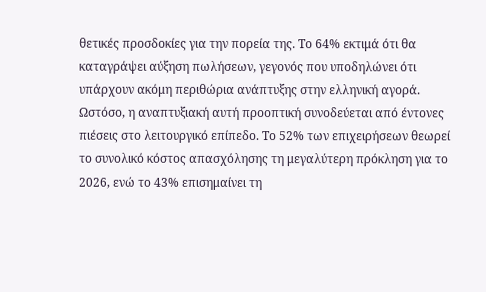θετικές προσδοκίες για την πορεία της. Το 64% εκτιμά ότι θα καταγράψει αύξηση πωλήσεων, γεγονός που υποδηλώνει ότι υπάρχουν ακόμη περιθώρια ανάπτυξης στην ελληνική αγορά. Ωστόσο, η αναπτυξιακή αυτή προοπτική συνοδεύεται από έντονες πιέσεις στο λειτουργικό επίπεδο. Το 52% των επιχειρήσεων θεωρεί το συνολικό κόστος απασχόλησης τη μεγαλύτερη πρόκληση για το 2026, ενώ το 43% επισημαίνει τη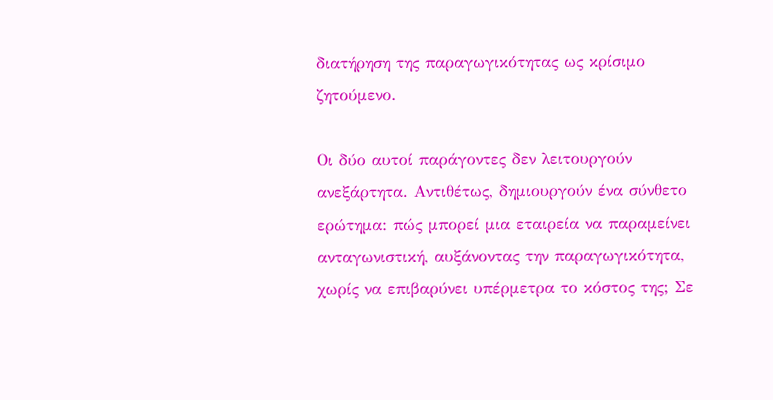διατήρηση της παραγωγικότητας ως κρίσιμο ζητούμενο.

Οι δύο αυτοί παράγοντες δεν λειτουργούν ανεξάρτητα. Αντιθέτως, δημιουργούν ένα σύνθετο ερώτημα: πώς μπορεί μια εταιρεία να παραμείνει ανταγωνιστική, αυξάνοντας την παραγωγικότητα, χωρίς να επιβαρύνει υπέρμετρα το κόστος της; Σε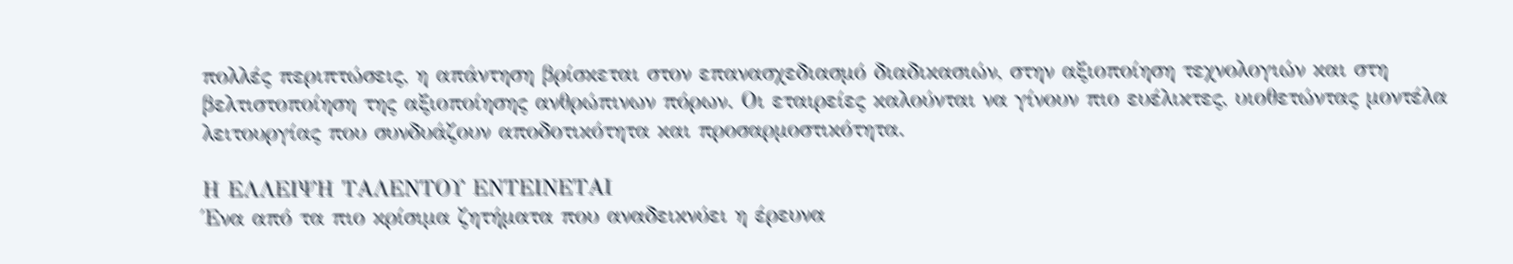πολλές περιπτώσεις, η απάντηση βρίσκεται στον επανασχεδιασμό διαδικασιών, στην αξιοποίηση τεχνολογιών και στη βελτιστοποίηση της αξιοποίησης ανθρώπινων πόρων. Οι εταιρείες καλούνται να γίνουν πιο ευέλικτες, υιοθετώντας μοντέλα λειτουργίας που συνδυάζουν αποδοτικότητα και προσαρμοστικότητα.

Η EΛΛΕΙΨΗ ΤΑΛEΝΤΟΥ ΕΝΤΕIΝΕΤΑΙ
Ένα από τα πιο κρίσιμα ζητήματα που αναδεικνύει η έρευνα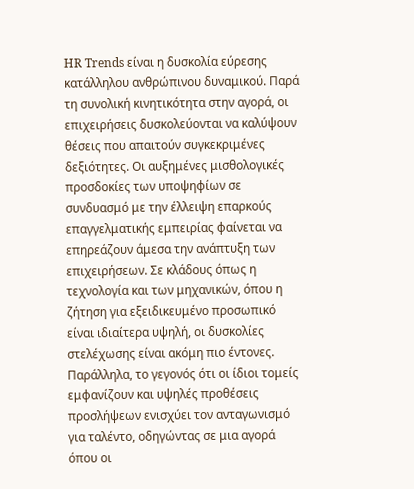HR Trends είναι η δυσκολία εύρεσης κατάλληλου ανθρώπινου δυναμικού. Παρά τη συνολική κινητικότητα στην αγορά, οι επιχειρήσεις δυσκολεύονται να καλύψουν θέσεις που απαιτούν συγκεκριμένες δεξιότητες. Οι αυξημένες μισθολογικές προσδοκίες των υποψηφίων σε συνδυασμό με την έλλειψη επαρκούς επαγγελματικής εμπειρίας φαίνεται να επηρεάζουν άμεσα την ανάπτυξη των επιχειρήσεων. Σε κλάδους όπως η τεχνολογία και των μηχανικών, όπου η ζήτηση για εξειδικευμένο προσωπικό είναι ιδιαίτερα υψηλή, οι δυσκολίες στελέχωσης είναι ακόμη πιο έντονες. Παράλληλα, το γεγονός ότι οι ίδιοι τομείς εμφανίζουν και υψηλές προθέσεις προσλήψεων ενισχύει τον ανταγωνισμό για ταλέντο, οδηγώντας σε μια αγορά όπου οι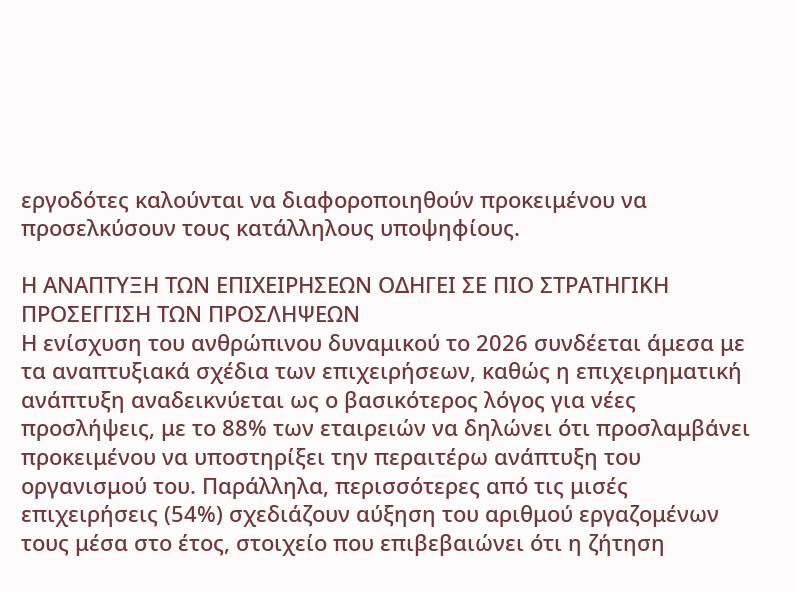εργοδότες καλούνται να διαφοροποιηθούν προκειμένου να προσελκύσουν τους κατάλληλους υποψηφίους.

Η ΑΝAΠΤΥΞΗ ΤΩΝ ΕΠΙΧΕΙΡHΣΕΩΝ ΟΔΗΓΕI ΣΕ ΠΙΟ ΣΤΡΑΤΗΓΙΚH ΠΡΟΣEΓΓΙΣΗ ΤΩΝ ΠΡΟΣΛHΨΕΩΝ
Η ενίσχυση του ανθρώπινου δυναμικού το 2026 συνδέεται άμεσα με τα αναπτυξιακά σχέδια των επιχειρήσεων, καθώς η επιχειρηματική ανάπτυξη αναδεικνύεται ως ο βασικότερος λόγος για νέες προσλήψεις, με το 88% των εταιρειών να δηλώνει ότι προσλαμβάνει προκειμένου να υποστηρίξει την περαιτέρω ανάπτυξη του οργανισμού του. Παράλληλα, περισσότερες από τις μισές επιχειρήσεις (54%) σχεδιάζουν αύξηση του αριθμού εργαζομένων τους μέσα στο έτος, στοιχείο που επιβεβαιώνει ότι η ζήτηση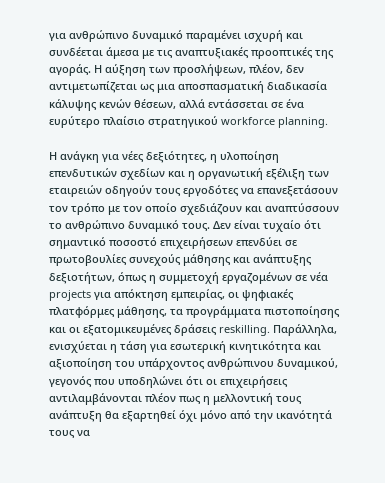για ανθρώπινο δυναμικό παραμένει ισχυρή και συνδέεται άμεσα με τις αναπτυξιακές προοπτικές της αγοράς. Η αύξηση των προσλήψεων, πλέον, δεν αντιμετωπίζεται ως μια αποσπασματική διαδικασία κάλυψης κενών θέσεων, αλλά εντάσσεται σε ένα ευρύτερο πλαίσιο στρατηγικού workforce planning.

Η ανάγκη για νέες δεξιότητες, η υλοποίηση επενδυτικών σχεδίων και η οργανωτική εξέλιξη των εταιρειών οδηγούν τους εργοδότες να επανεξετάσουν τον τρόπο με τον οποίο σχεδιάζουν και αναπτύσσουν το ανθρώπινο δυναμικό τους. Δεν είναι τυχαίο ότι σημαντικό ποσοστό επιχειρήσεων επενδύει σε πρωτοβουλίες συνεχούς μάθησης και ανάπτυξης δεξιοτήτων, όπως η συμμετοχή εργαζομένων σε νέα projects για απόκτηση εμπειρίας, οι ψηφιακές πλατφόρμες μάθησης, τα προγράμματα πιστοποίησης και οι εξατομικευμένες δράσεις reskilling. Παράλληλα, ενισχύεται η τάση για εσωτερική κινητικότητα και αξιοποίηση του υπάρχοντος ανθρώπινου δυναμικού, γεγονός που υποδηλώνει ότι οι επιχειρήσεις αντιλαμβάνονται πλέον πως η μελλοντική τους ανάπτυξη θα εξαρτηθεί όχι μόνο από την ικανότητά τους να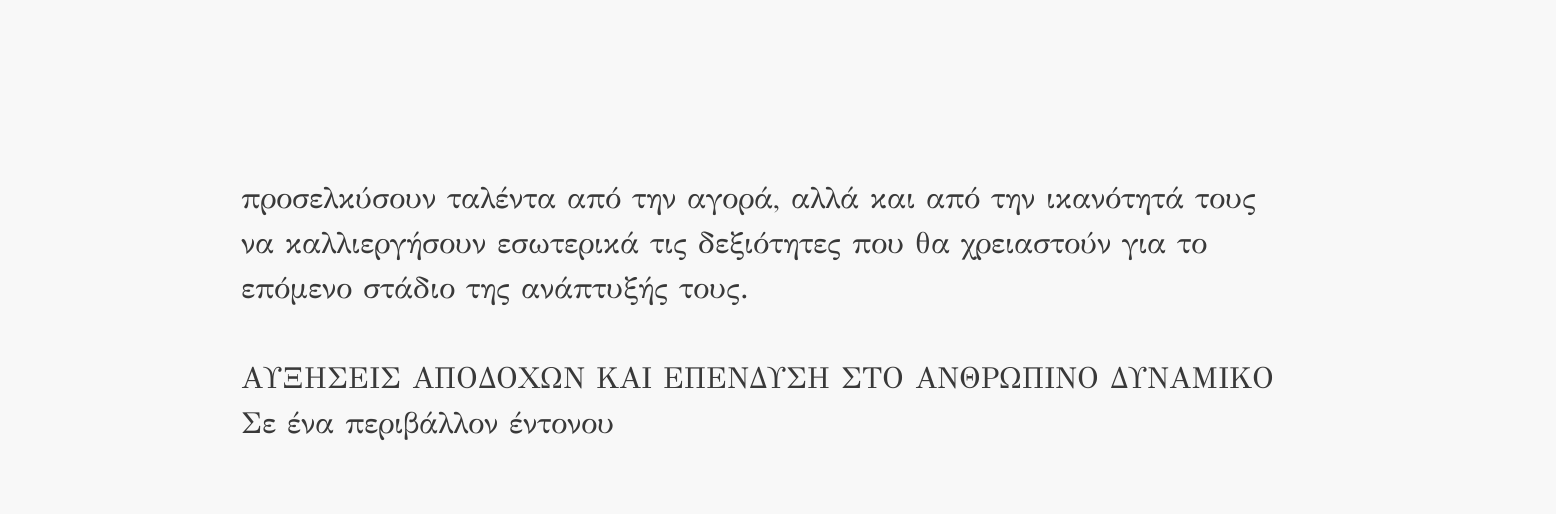προσελκύσουν ταλέντα από την αγορά, αλλά και από την ικανότητά τους να καλλιεργήσουν εσωτερικά τις δεξιότητες που θα χρειαστούν για το επόμενο στάδιο της ανάπτυξής τους.

ΑΥΞΗΣΕΙΣ ΑΠΟΔΟΧΩΝ ΚΑΙ ΕΠΕΝΔΥΣΗ ΣΤΟ ΑΝΘΡΩΠΙΝΟ ΔΥΝΑΜΙΚΟ
Σε ένα περιβάλλον έντονου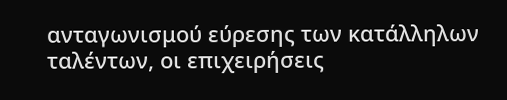ανταγωνισμού εύρεσης των κατάλληλων ταλέντων, οι επιχειρήσεις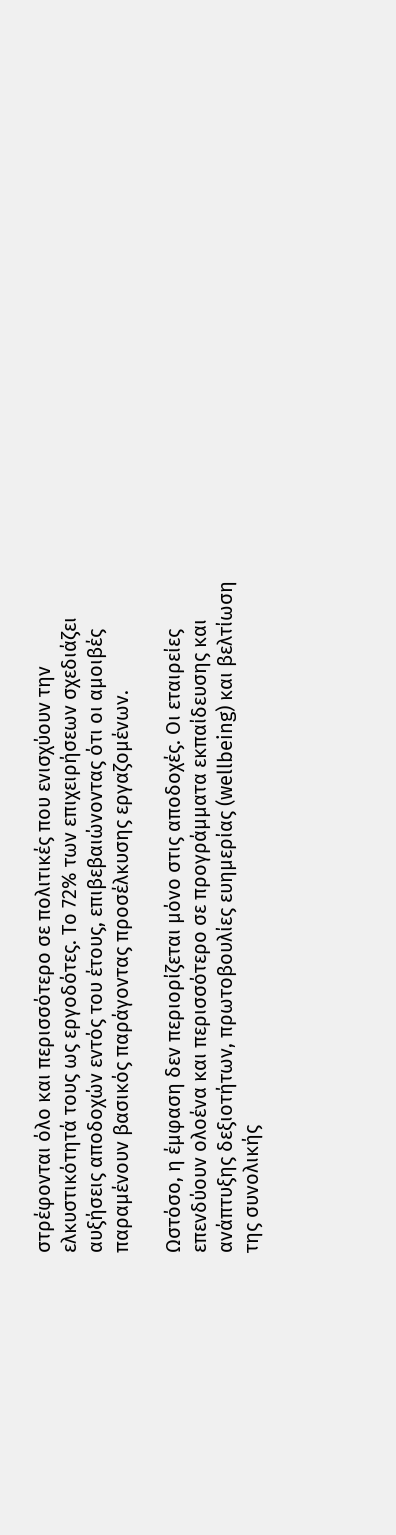στρέφονται όλο και περισσότερο σε πολιτικές που ενισχύουν την ελκυστικότητά τους ως εργοδότες. Το 72% των επιχειρήσεων σχεδιάζει αυξήσεις αποδοχών εντός του έτους, επιβεβαιώνοντας ότι οι αμοιβές παραμένουν βασικός παράγοντας προσέλκυσης εργαζομένων.

Ωστόσο, η έμφαση δεν περιορίζεται μόνο στις αποδοχές. Οι εταιρείες επενδύουν ολοένα και περισσότερο σε προγράμματα εκπαίδευσης και ανάπτυξης δεξιοτήτων, πρωτοβουλίες ευημερίας (wellbeing) και βελτίωση της συνολικής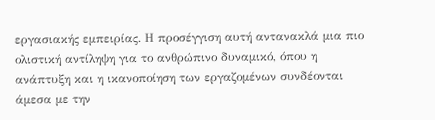εργασιακής εμπειρίας. Η προσέγγιση αυτή αντανακλά μια πιο ολιστική αντίληψη για το ανθρώπινο δυναμικό, όπου η ανάπτυξη και η ικανοποίηση των εργαζομένων συνδέονται άμεσα με την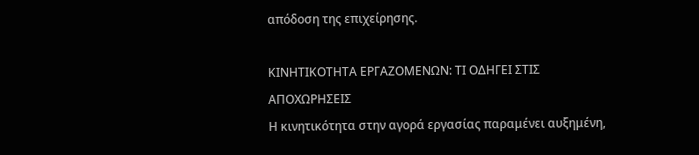απόδοση της επιχείρησης.

ΚΙΝΗΤΙΚΟΤΗΤΑ ΕΡΓΑΖΟΜΕΝΩΝ: ΤΙ ΟΔΗΓΕΙ ΣΤΙΣ ΑΠΟΧΩΡΗΣΕΙΣ
Η κινητικότητα στην αγορά εργασίας παραμένει αυξημένη,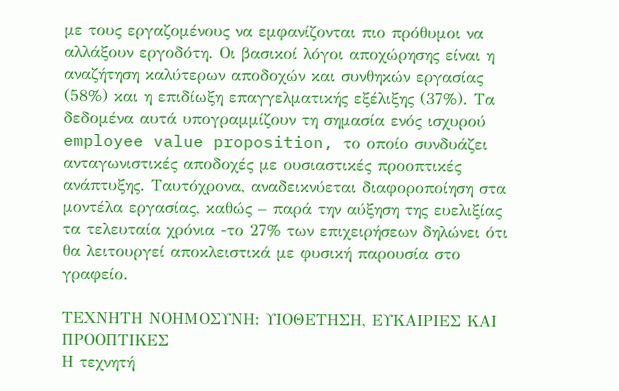με τους εργαζομένους να εμφανίζονται πιο πρόθυμοι να αλλάξουν εργοδότη. Οι βασικοί λόγοι αποχώρησης είναι η αναζήτηση καλύτερων αποδοχών και συνθηκών εργασίας (58%) και η επιδίωξη επαγγελματικής εξέλιξης (37%). Τα δεδομένα αυτά υπογραμμίζουν τη σημασία ενός ισχυρού employee value proposition, το οποίο συνδυάζει ανταγωνιστικές αποδοχές με ουσιαστικές προοπτικές ανάπτυξης. Ταυτόχρονα, αναδεικνύεται διαφοροποίηση στα μοντέλα εργασίας, καθώς – παρά την αύξηση της ευελιξίας τα τελευταία χρόνια -το 27% των επιχειρήσεων δηλώνει ότι θα λειτουργεί αποκλειστικά με φυσική παρουσία στο γραφείο.

ΤΕΧΝΗΤΗ ΝΟΗΜΟΣΥΝΗ: ΥΙΟΘΕΤΗΣΗ, ΕΥΚΑΙΡΙΕΣ ΚΑΙ ΠΡΟΟΠΤΙΚΕΣ
Η τεχνητή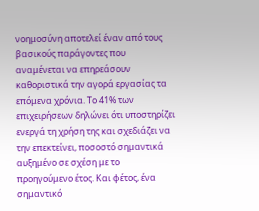νοημοσύνη αποτελεί έναν από τους βασικούς παράγοντες που αναμένεται να επηρεάσουν καθοριστικά την αγορά εργασίας τα επόμενα χρόνια. Το 41% των επιχειρήσεων δηλώνει ότι υποστηρίζει ενεργά τη χρήση της και σχεδιάζει να την επεκτείνει, ποσοστό σημαντικά αυξημένο σε σχέση με το προηγούμενο έτος. Και φέτος, ένα σημαντικό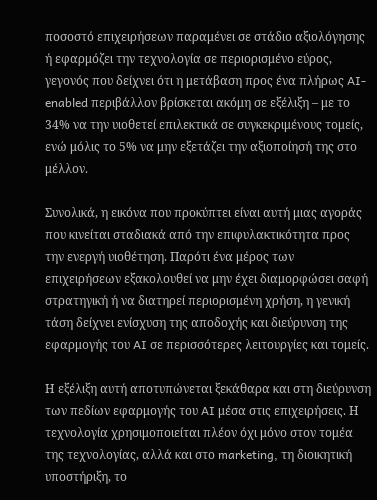ποσοστό επιχειρήσεων παραμένει σε στάδιο αξιολόγησης ή εφαρμόζει την τεχνολογία σε περιορισμένο εύρος, γεγονός που δείχνει ότι η μετάβαση προς ένα πλήρως AI-enabled περιβάλλον βρίσκεται ακόμη σε εξέλιξη – με το 34% να την υιοθετεί επιλεκτικά σε συγκεκριμένους τομείς, ενώ μόλις το 5% να μην εξετάζει την αξιοποίησή της στο μέλλον.

Συνολικά, η εικόνα που προκύπτει είναι αυτή μιας αγοράς που κινείται σταδιακά από την επιφυλακτικότητα προς την ενεργή υιοθέτηση. Παρότι ένα μέρος των επιχειρήσεων εξακολουθεί να μην έχει διαμορφώσει σαφή στρατηγική ή να διατηρεί περιορισμένη χρήση, η γενική τάση δείχνει ενίσχυση της αποδοχής και διεύρυνση της εφαρμογής του AI σε περισσότερες λειτουργίες και τομείς.

Η εξέλιξη αυτή αποτυπώνεται ξεκάθαρα και στη διεύρυνση των πεδίων εφαρμογής του AI μέσα στις επιχειρήσεις. Η τεχνολογία χρησιμοποιείται πλέον όχι μόνο στον τομέα της τεχνολογίας, αλλά και στο marketing, τη διοικητική υποστήριξη, το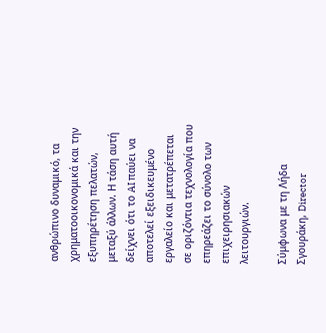ανθρώπινο δυναμικό, τα χρηματοοικονομικά και την εξυπηρέτηση πελατών, μεταξύ άλλων. Η τάση αυτή δείχνει ότι το AI παύει να αποτελεί εξειδικευμένο εργαλείο και μετατρέπεται σε οριζόντια τεχνολογία που επηρεάζει το σύνολο των επιχειρησιακών λειτουργιών.

Σύμφωνα με τη Λήδα Σγουράκη, Director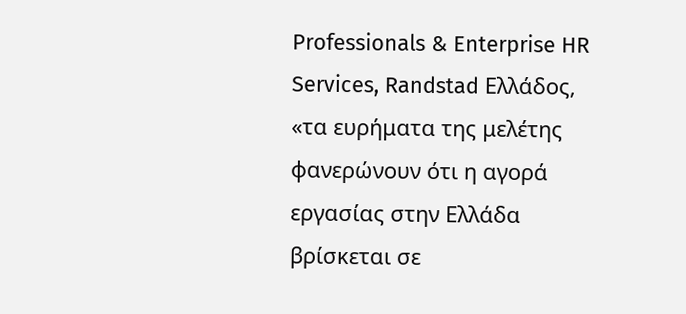Professionals & Enterprise HR Services, Randstad Ελλάδος, «τα ευρήματα της μελέτης φανερώνουν ότι η αγορά εργασίας στην Ελλάδα βρίσκεται σε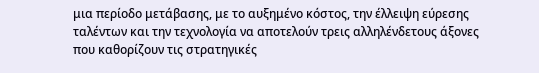μια περίοδο μετάβασης, με το αυξημένο κόστος, την έλλειψη εύρεσης ταλέντων και την τεχνολογία να αποτελούν τρεις αλληλένδετους άξονες που καθορίζουν τις στρατηγικές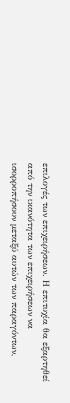επιλογές των επιχειρήσεων. Η επιτυχία θα εξαρτηθεί από την ικανότητα των επιχειρήσεων να ισορροπήσουν μεταξύ αυτών των παραγόντων,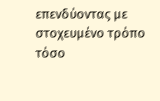επενδύοντας με στοχευμένο τρόπο τόσο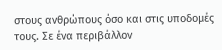στους ανθρώπους όσο και στις υποδομές τους. Σε ένα περιβάλλον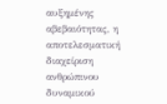αυξημένης αβεβαιότητας, η αποτελεσματική διαχείριση ανθρώπινου δυναμικού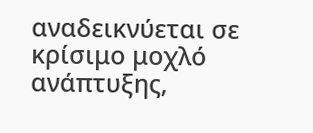αναδεικνύεται σε κρίσιμο μοχλό ανάπτυξης,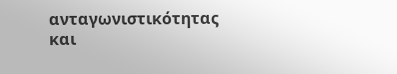ανταγωνιστικότητας και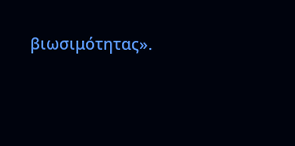βιωσιμότητας».